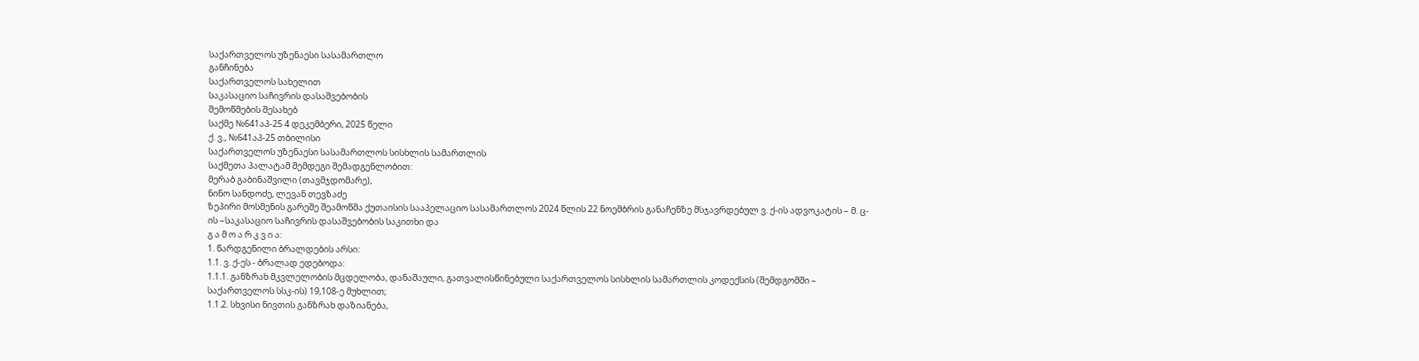საქართველოს უზენაესი სასამართლო
განჩინება
საქართველოს სახელით
საკასაციო საჩივრის დასაშვებობის
შემოწმების შესახებ
საქმე №641აპ-25 4 დეკემბერი, 2025 წელი
ქ. ვ., №641აპ-25 თბილისი
საქართველოს უზენაესი სასამართლოს სისხლის სამართლის
საქმეთა პალატამ შემდეგი შემადგენლობით:
მერაბ გაბინაშვილი (თავმჯდომარე),
ნინო სანდოძე, ლევან თევზაძე
ზეპირი მოსმენის გარეშე შეამოწმა ქუთაისის სააპელაციო სასამართლოს 2024 წლის 22 ნოემბრის განაჩენზე მსჯავრდებულ ვ. ქ-ის ადვოკატის – მ. ც-ის –საკასაციო საჩივრის დასაშვებობის საკითხი და
გ ა მ ო ა რ კ ვ ი ა:
1. წარდგენილი ბრალდების არსი:
1.1. ვ. ქ-ეს - ბრალად ედებოდა:
1.1.1. განზრახ მკვლელობის მცდელობა, დანაშაული, გათვალისწინებული საქართველოს სისხლის სამართლის კოდექსის (შემდგომში – საქართველოს სსკ-ის) 19,108-ე მუხლით;
1.1.2. სხვისი ნივთის განზრახ დაზიანება,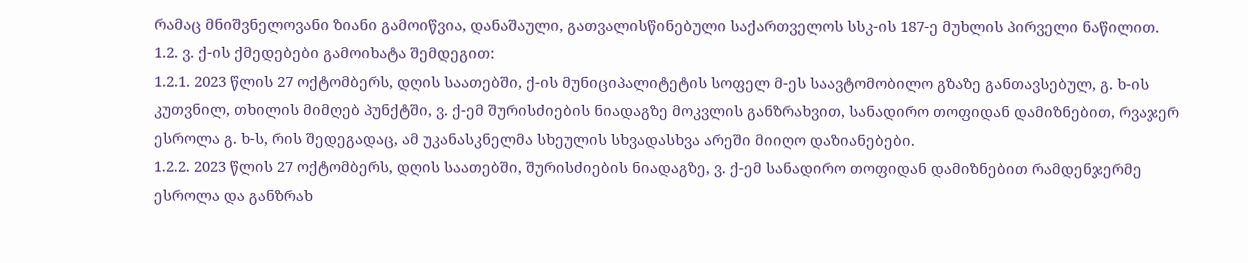რამაც მნიშვნელოვანი ზიანი გამოიწვია, დანაშაული, გათვალისწინებული საქართველოს სსკ-ის 187-ე მუხლის პირველი ნაწილით.
1.2. ვ. ქ-ის ქმედებები გამოიხატა შემდეგით:
1.2.1. 2023 წლის 27 ოქტომბერს, დღის საათებში, ქ-ის მუნიციპალიტეტის სოფელ მ-ეს საავტომობილო გზაზე განთავსებულ, გ. ხ-ის კუთვნილ, თხილის მიმღებ პუნქტში, ვ. ქ-ემ შურისძიების ნიადაგზე მოკვლის განზრახვით, სანადირო თოფიდან დამიზნებით, რვაჯერ ესროლა გ. ხ-ს, რის შედეგადაც, ამ უკანასკნელმა სხეულის სხვადასხვა არეში მიიღო დაზიანებები.
1.2.2. 2023 წლის 27 ოქტომბერს, დღის საათებში, შურისძიების ნიადაგზე, ვ. ქ-ემ სანადირო თოფიდან დამიზნებით რამდენჯერმე ესროლა და განზრახ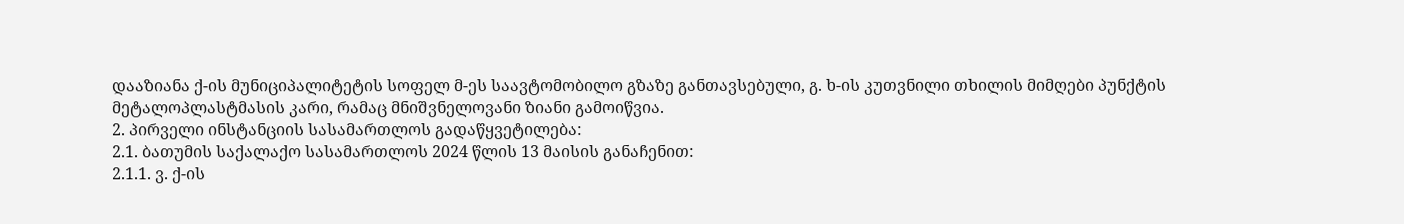დააზიანა ქ-ის მუნიციპალიტეტის სოფელ მ-ეს საავტომობილო გზაზე განთავსებული, გ. ხ-ის კუთვნილი თხილის მიმღები პუნქტის მეტალოპლასტმასის კარი, რამაც მნიშვნელოვანი ზიანი გამოიწვია.
2. პირველი ინსტანციის სასამართლოს გადაწყვეტილება:
2.1. ბათუმის საქალაქო სასამართლოს 2024 წლის 13 მაისის განაჩენით:
2.1.1. ვ. ქ-ის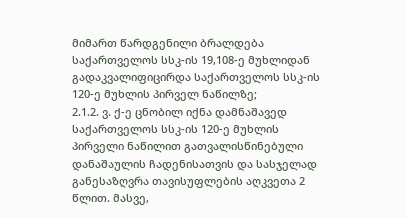მიმართ წარდგენილი ბრალდება საქართველოს სსკ-ის 19,108-ე მუხლიდან გადაკვალიფიცირდა საქართველოს სსკ-ის 120-ე მუხლის პირველ ნაწილზე;
2.1.2. ვ. ქ-ე ცნობილ იქნა დამნაშავედ საქართველოს სსკ-ის 120-ე მუხლის პირველი ნაწილით გათვალისწინებული დანაშაულის ჩადენისათვის და სასჯელად განესაზღვრა თავისუფლების აღკვეთა 2 წლით. მასვე,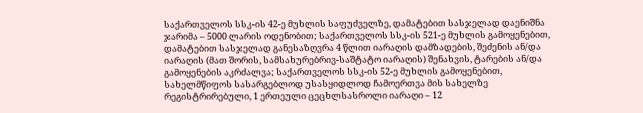საქართველოს სსკ-ის 42-ე მუხლის საფუძველზე, დამატებით სასჯელად დაენიშნა ჯარიმა – 5000 ლარის ოდენობით; საქართველოს სსკ-ის 521-ე მუხლის გამოყენებით, დამატებით სასჯელად განესაზღვრა 4 წლით იარაღის დამზადების, შეძენის ან/და იარაღის (მათ შორის, სამსახურებრივ-საშტატო იარაღის) შენახვის, ტარების ან/და გამოყენების აკრძალვა; საქართველოს სსკ-ის 52-ე მუხლის გამოყენებით, სახელმწიფოს სასარგებლოდ უსასყიდლოდ ჩამოერთვა მის სახელზე რეგისტრირებული, 1 ერთეული ცეცხლსასროლი იარაღი – 12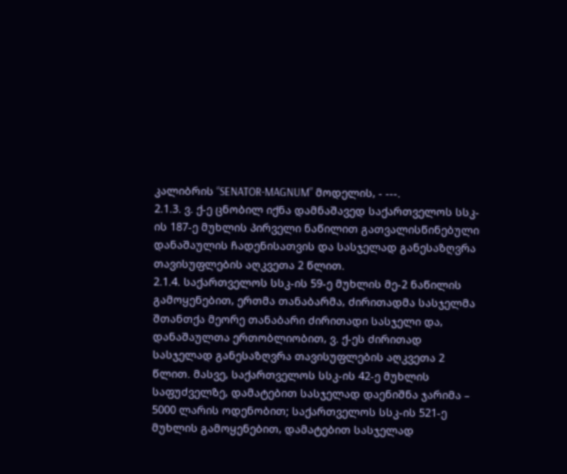კალიბრის “SENATOR-MAGNUM” მოდელის, - ---.
2.1.3. ვ. ქ-ე ცნობილ იქნა დამნაშავედ საქართველოს სსკ-ის 187-ე მუხლის პირველი ნაწილით გათვალისწინებული დანაშაულის ჩადენისათვის და სასჯელად განესაზღვრა თავისუფლების აღკვეთა 2 წლით.
2.1.4. საქართველოს სსკ-ის 59-ე მუხლის მე-2 ნაწილის გამოყენებით, ერთმა თანაბარმა, ძირითადმა სასჯელმა შთანთქა მეორე თანაბარი ძირითადი სასჯელი და, დანაშაულთა ერთობლიობით, ვ. ქ-ეს ძირითად სასჯელად განესაზღვრა თავისუფლების აღკვეთა 2 წლით. მასვე, საქართველოს სსკ-ის 42-ე მუხლის საფუძველზე, დამატებით სასჯელად დაენიშნა ჯარიმა – 5000 ლარის ოდენობით; საქართველოს სსკ-ის 521-ე მუხლის გამოყენებით, დამატებით სასჯელად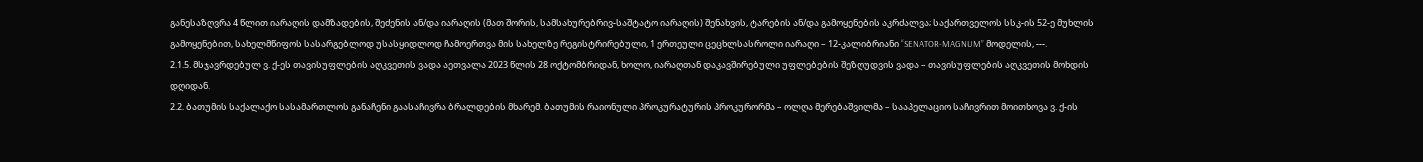განესაზღვრა 4 წლით იარაღის დამზადების, შეძენის ან/და იარაღის (მათ შორის, სამსახურებრივ-საშტატო იარაღის) შენახვის, ტარების ან/და გამოყენების აკრძალვა; საქართველოს სსკ-ის 52-ე მუხლის გამოყენებით, სახელმწიფოს სასარგებლოდ უსასყიდლოდ ჩამოერთვა მის სახელზე რეგისტრირებული, 1 ერთეული ცეცხლსასროლი იარაღი – 12-კალიბრიანი “SENATOR-MAGNUM” მოდელის, ---.
2.1.5. მსჯავრდებულ ვ. ქ-ეს თავისუფლების აღკვეთის ვადა აეთვალა 2023 წლის 28 ოქტომბრიდან, ხოლო, იარაღთან დაკავშირებული უფლებების შეზღუდვის ვადა – თავისუფლების აღკვეთის მოხდის დღიდან.
2.2. ბათუმის საქალაქო სასამართლოს განაჩენი გაასაჩივრა ბრალდების მხარემ. ბათუმის რაიონული პროკურატურის პროკურორმა – ოლღა მერებაშვილმა – სააპელაციო საჩივრით მოითხოვა ვ. ქ-ის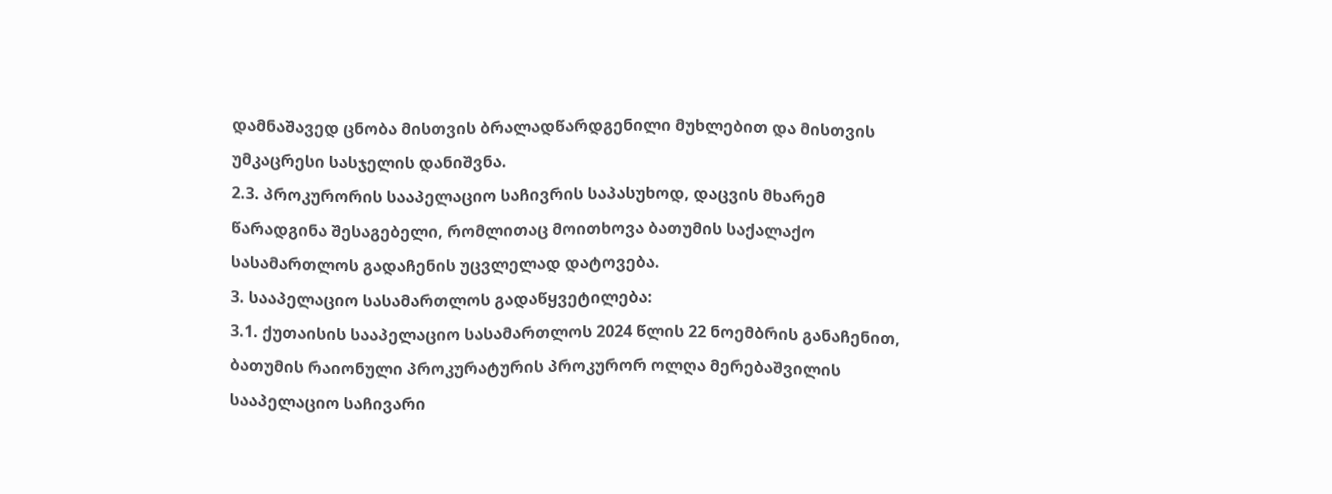დამნაშავედ ცნობა მისთვის ბრალადწარდგენილი მუხლებით და მისთვის უმკაცრესი სასჯელის დანიშვნა.
2.3. პროკურორის სააპელაციო საჩივრის საპასუხოდ, დაცვის მხარემ წარადგინა შესაგებელი, რომლითაც მოითხოვა ბათუმის საქალაქო სასამართლოს გადაჩენის უცვლელად დატოვება.
3. სააპელაციო სასამართლოს გადაწყვეტილება:
3.1. ქუთაისის სააპელაციო სასამართლოს 2024 წლის 22 ნოემბრის განაჩენით, ბათუმის რაიონული პროკურატურის პროკურორ ოლღა მერებაშვილის სააპელაციო საჩივარი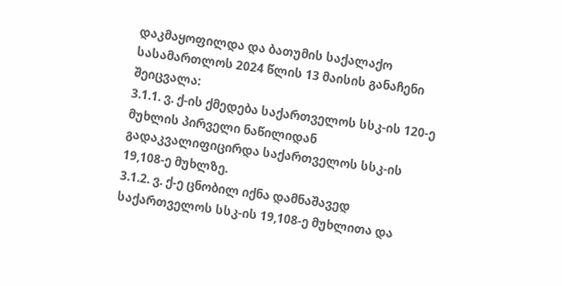დაკმაყოფილდა და ბათუმის საქალაქო სასამართლოს 2024 წლის 13 მაისის განაჩენი შეიცვალა:
3.1.1. ვ. ქ-ის ქმედება საქართველოს სსკ-ის 120-ე მუხლის პირველი ნაწილიდან გადაკვალიფიცირდა საქართველოს სსკ-ის 19,108-ე მუხლზე.
3.1.2. ვ. ქ-ე ცნობილ იქნა დამნაშავედ საქართველოს სსკ-ის 19,108-ე მუხლითა და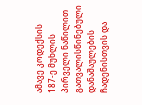ამავე კოდექსის 187-ე მუხლის პირველი ნაწილით გათვალისწინებული დანაშაულების ჩადენისთვის და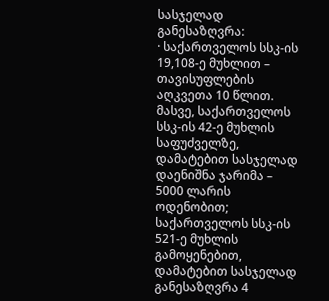სასჯელად განესაზღვრა:
· საქართველოს სსკ-ის 19,108-ე მუხლით – თავისუფლების აღკვეთა 10 წლით. მასვე, საქართველოს სსკ-ის 42-ე მუხლის საფუძველზე, დამატებით სასჯელად დაენიშნა ჯარიმა – 5000 ლარის ოდენობით; საქართველოს სსკ-ის 521-ე მუხლის გამოყენებით, დამატებით სასჯელად განესაზღვრა 4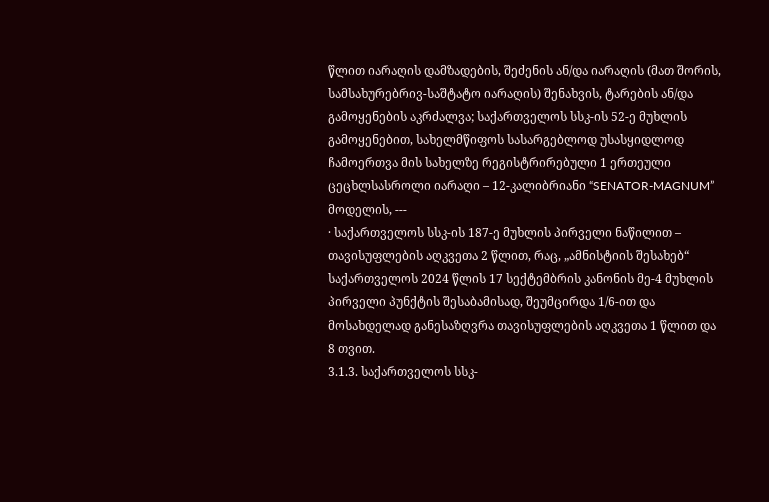წლით იარაღის დამზადების, შეძენის ან/და იარაღის (მათ შორის, სამსახურებრივ-საშტატო იარაღის) შენახვის, ტარების ან/და გამოყენების აკრძალვა; საქართველოს სსკ-ის 52-ე მუხლის გამოყენებით, სახელმწიფოს სასარგებლოდ უსასყიდლოდ ჩამოერთვა მის სახელზე რეგისტრირებული 1 ერთეული ცეცხლსასროლი იარაღი – 12-კალიბრიანი “SENATOR-MAGNUM” მოდელის, ---
· საქართველოს სსკ-ის 187-ე მუხლის პირველი ნაწილით – თავისუფლების აღკვეთა 2 წლით, რაც, „ამნისტიის შესახებ“ საქართველოს 2024 წლის 17 სექტემბრის კანონის მე-4 მუხლის პირველი პუნქტის შესაბამისად, შეუმცირდა 1/6-ით და მოსახდელად განესაზღვრა თავისუფლების აღკვეთა 1 წლით და 8 თვით.
3.1.3. საქართველოს სსკ-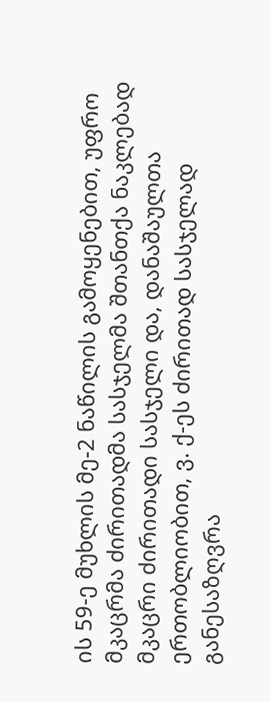ის 59-ე მუხლის მე-2 ნაწილის გამოყენებით, უფრო მკაცრმა ძირითადმა სასჯელმა შთანთქა ნაკლებად მკაცრი ძირითადი სასჯელი და, დანაშაულთა ერთობლიობით, ვ. ქ-ეს ძირითად სასჯელად განესაზღვრა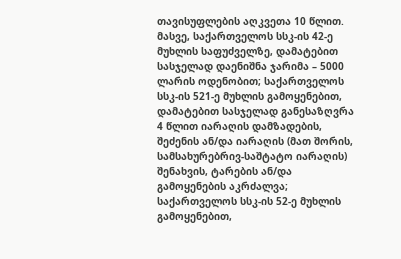თავისუფლების აღკვეთა 10 წლით. მასვე, საქართველოს სსკ-ის 42-ე მუხლის საფუძველზე, დამატებით სასჯელად დაენიშნა ჯარიმა – 5000 ლარის ოდენობით; საქართველოს სსკ-ის 521-ე მუხლის გამოყენებით, დამატებით სასჯელად განესაზღვრა 4 წლით იარაღის დამზადების, შეძენის ან/და იარაღის (მათ შორის, სამსახურებრივ-საშტატო იარაღის) შენახვის, ტარების ან/და გამოყენების აკრძალვა; საქართველოს სსკ-ის 52-ე მუხლის გამოყენებით,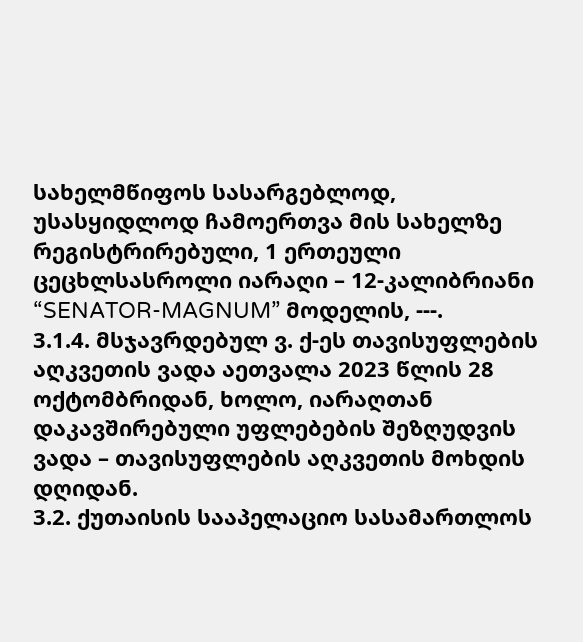სახელმწიფოს სასარგებლოდ, უსასყიდლოდ ჩამოერთვა მის სახელზე რეგისტრირებული, 1 ერთეული ცეცხლსასროლი იარაღი – 12-კალიბრიანი “SENATOR-MAGNUM” მოდელის, ---.
3.1.4. მსჯავრდებულ ვ. ქ-ეს თავისუფლების აღკვეთის ვადა აეთვალა 2023 წლის 28 ოქტომბრიდან, ხოლო, იარაღთან დაკავშირებული უფლებების შეზღუდვის ვადა – თავისუფლების აღკვეთის მოხდის დღიდან.
3.2. ქუთაისის სააპელაციო სასამართლოს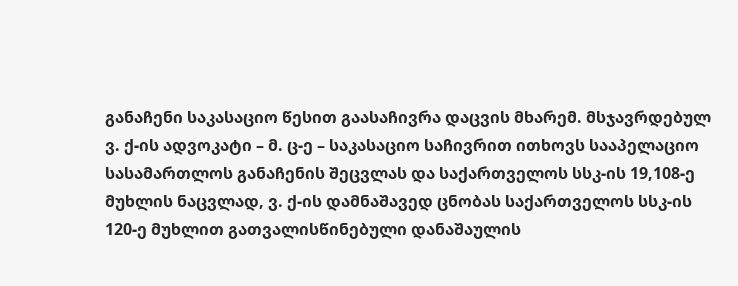განაჩენი საკასაციო წესით გაასაჩივრა დაცვის მხარემ. მსჯავრდებულ ვ. ქ-ის ადვოკატი – მ. ც-ე – საკასაციო საჩივრით ითხოვს სააპელაციო სასამართლოს განაჩენის შეცვლას და საქართველოს სსკ-ის 19,108-ე მუხლის ნაცვლად, ვ. ქ-ის დამნაშავედ ცნობას საქართველოს სსკ-ის 120-ე მუხლით გათვალისწინებული დანაშაულის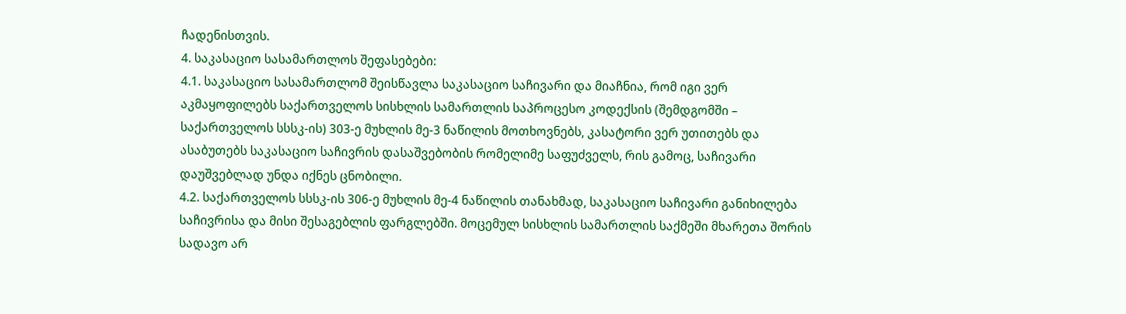ჩადენისთვის.
4. საკასაციო სასამართლოს შეფასებები:
4.1. საკასაციო სასამართლომ შეისწავლა საკასაციო საჩივარი და მიაჩნია, რომ იგი ვერ აკმაყოფილებს საქართველოს სისხლის სამართლის საპროცესო კოდექსის (შემდგომში – საქართველოს სსსკ-ის) 303-ე მუხლის მე-3 ნაწილის მოთხოვნებს, კასატორი ვერ უთითებს და ასაბუთებს საკასაციო საჩივრის დასაშვებობის რომელიმე საფუძველს, რის გამოც, საჩივარი დაუშვებლად უნდა იქნეს ცნობილი.
4.2. საქართველოს სსსკ-ის 306-ე მუხლის მე-4 ნაწილის თანახმად, საკასაციო საჩივარი განიხილება საჩივრისა და მისი შესაგებლის ფარგლებში. მოცემულ სისხლის სამართლის საქმეში მხარეთა შორის სადავო არ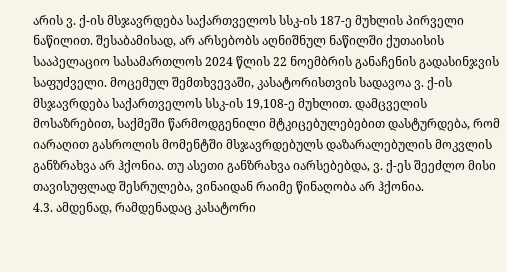არის ვ. ქ-ის მსჯავრდება საქართველოს სსკ-ის 187-ე მუხლის პირველი ნაწილით. შესაბამისად, არ არსებობს აღნიშნულ ნაწილში ქუთაისის სააპელაციო სასამართლოს 2024 წლის 22 ნოემბრის განაჩენის გადასინჯვის საფუძველი. მოცემულ შემთხვევაში, კასატორისთვის სადავოა ვ. ქ-ის მსჯავრდება საქართველოს სსკ-ის 19,108-ე მუხლით. დამცველის მოსაზრებით, საქმეში წარმოდგენილი მტკიცებულებებით დასტურდება, რომ იარაღით გასროლის მომენტში მსჯავრდებულს დაზარალებულის მოკვლის განზრახვა არ ჰქონია. თუ ასეთი განზრახვა იარსებებდა, ვ. ქ-ეს შეეძლო მისი თავისუფლად შესრულება, ვინაიდან რაიმე წინაღობა არ ჰქონია.
4.3. ამდენად, რამდენადაც კასატორი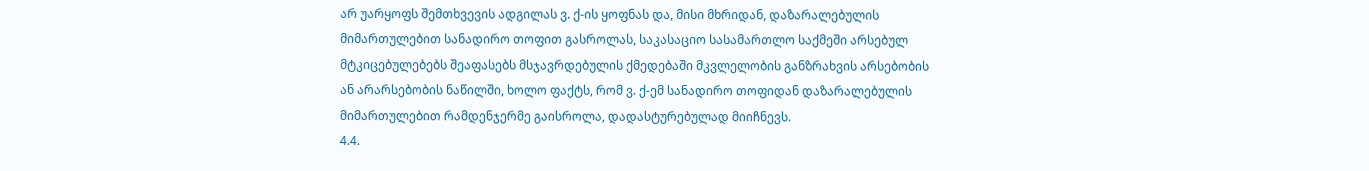არ უარყოფს შემთხვევის ადგილას ვ. ქ-ის ყოფნას და, მისი მხრიდან, დაზარალებულის მიმართულებით სანადირო თოფით გასროლას, საკასაციო სასამართლო საქმეში არსებულ მტკიცებულებებს შეაფასებს მსჯავრდებულის ქმედებაში მკვლელობის განზრახვის არსებობის ან არარსებობის ნაწილში, ხოლო ფაქტს, რომ ვ. ქ-ემ სანადირო თოფიდან დაზარალებულის მიმართულებით რამდენჯერმე გაისროლა, დადასტურებულად მიიჩნევს.
4.4.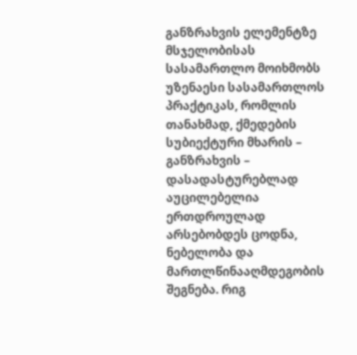განზრახვის ელემენტზე მსჯელობისას სასამართლო მოიხმობს უზენაესი სასამართლოს პრაქტიკას, რომლის თანახმად, ქმედების სუბიექტური მხარის – განზრახვის – დასადასტურებლად აუცილებელია ერთდროულად არსებობდეს ცოდნა, ნებელობა და მართლწინააღმდეგობის შეგნება. რიგ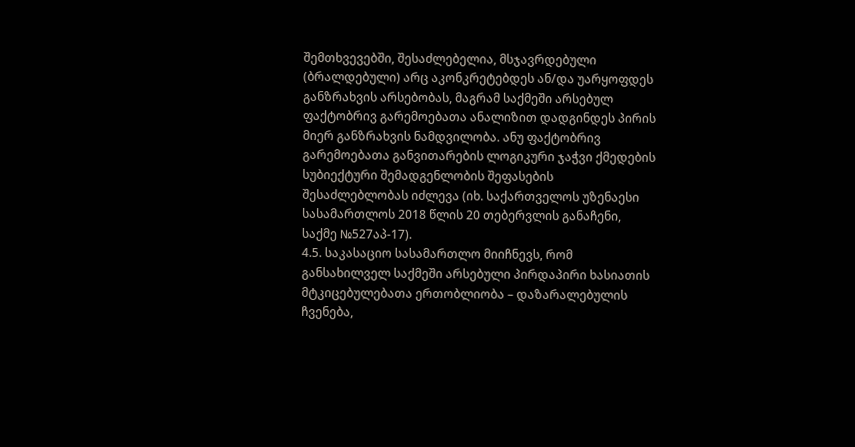შემთხვევებში, შესაძლებელია, მსჯავრდებული (ბრალდებული) არც აკონკრეტებდეს ან/და უარყოფდეს განზრახვის არსებობას, მაგრამ საქმეში არსებულ ფაქტობრივ გარემოებათა ანალიზით დადგინდეს პირის მიერ განზრახვის ნამდვილობა. ანუ ფაქტობრივ გარემოებათა განვითარების ლოგიკური ჯაჭვი ქმედების სუბიექტური შემადგენლობის შეფასების შესაძლებლობას იძლევა (იხ. საქართველოს უზენაესი სასამართლოს 2018 წლის 20 თებერვლის განაჩენი, საქმე №527აპ-17).
4.5. საკასაციო სასამართლო მიიჩნევს, რომ განსახილველ საქმეში არსებული პირდაპირი ხასიათის მტკიცებულებათა ერთობლიობა – დაზარალებულის ჩვენება,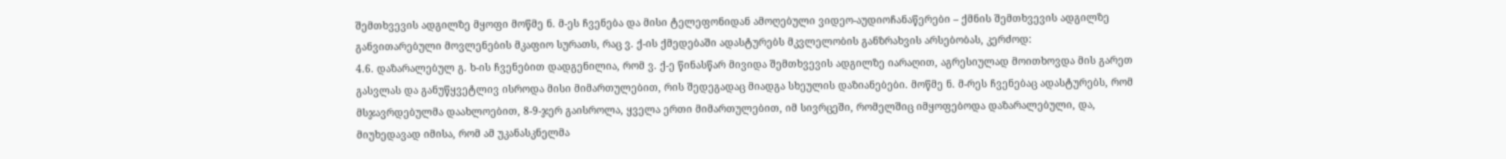შემთხვევის ადგილზე მყოფი მოწმე ნ. მ-ეს ჩვენება და მისი ტელეფონიდან ამოღებული ვიდეო-აუდიოჩანაწერები – ქმნის შემთხვევის ადგილზე განვითარებული მოვლენების მკაფიო სურათს, რაც ვ. ქ-ის ქმედებაში ადასტურებს მკვლელობის განზრახვის არსებობას, კერძოდ:
4.6. დაზარალებულ გ. ხ-ის ჩვენებით დადგენილია, რომ ვ. ქ-ე წინასწარ მივიდა შემთხვევის ადგილზე იარაღით, აგრესიულად მოითხოვდა მის გარეთ გასვლას და განუწყვეტლივ ისროდა მისი მიმართულებით, რის შედეგადაც მიადგა სხეულის დაზიანებები. მოწმე ნ. მ-რეს ჩვენებაც ადასტურებს, რომ მსჯავრდებულმა დაახლოებით, 8-9-ჯერ გაისროლა, ყველა ერთი მიმართულებით, იმ სივრცეში, რომელშიც იმყოფებოდა დაზარალებული, და, მიუხედავად იმისა, რომ ამ უკანასკნელმა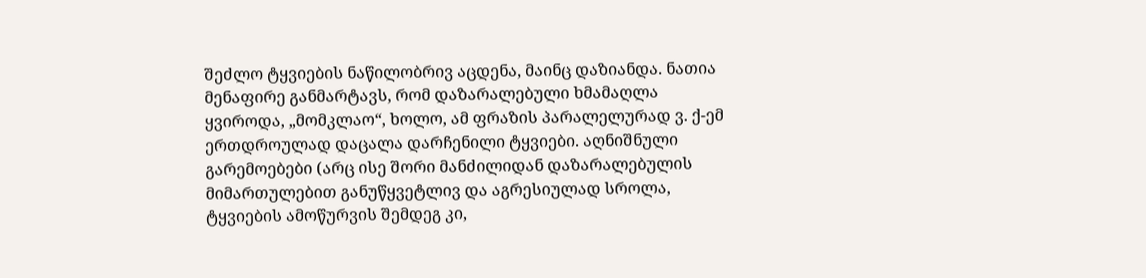შეძლო ტყვიების ნაწილობრივ აცდენა, მაინც დაზიანდა. ნათია მენაფირე განმარტავს, რომ დაზარალებული ხმამაღლა ყვიროდა, „მომკლაო“, ხოლო, ამ ფრაზის პარალელურად ვ. ქ-ემ ერთდროულად დაცალა დარჩენილი ტყვიები. აღნიშნული გარემოებები (არც ისე შორი მანძილიდან დაზარალებულის მიმართულებით განუწყვეტლივ და აგრესიულად სროლა, ტყვიების ამოწურვის შემდეგ კი,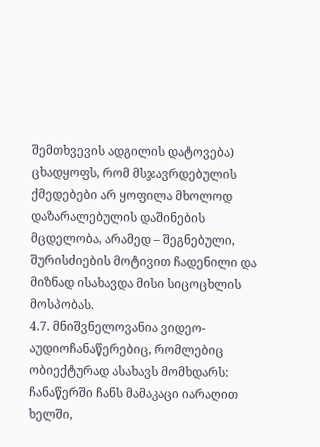შემთხვევის ადგილის დატოვება) ცხადყოფს, რომ მსჯავრდებულის ქმედებები არ ყოფილა მხოლოდ დაზარალებულის დაშინების მცდელობა, არამედ – შეგნებული, შურისძიების მოტივით ჩადენილი და მიზნად ისახავდა მისი სიცოცხლის მოსპობას.
4.7. მნიშვნელოვანია ვიდეო-აუდიოჩანაწერებიც, რომლებიც ობიექტურად ასახავს მომხდარს: ჩანაწერში ჩანს მამაკაცი იარაღით ხელში,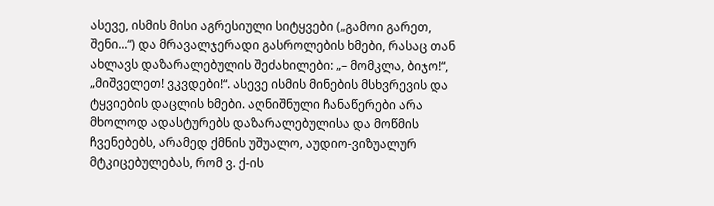ასევე, ისმის მისი აგრესიული სიტყვები („გამოი გარეთ, შენი...“) და მრავალჯერადი გასროლების ხმები, რასაც თან ახლავს დაზარალებულის შეძახილები: „– მომკლა, ბიჯო!“, „მიშველეთ! ვკვდები!“. ასევე ისმის მინების მსხვრევის და ტყვიების დაცლის ხმები. აღნიშნული ჩანაწერები არა მხოლოდ ადასტურებს დაზარალებულისა და მოწმის ჩვენებებს, არამედ ქმნის უშუალო, აუდიო-ვიზუალურ მტკიცებულებას, რომ ვ. ქ-ის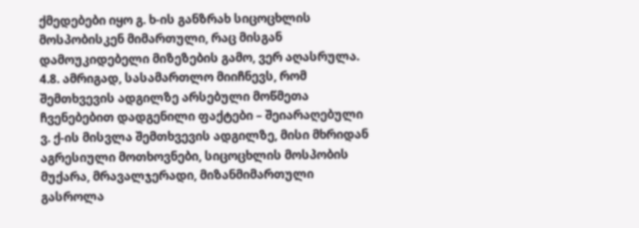ქმედებები იყო გ. ხ-ის განზრახ სიცოცხლის მოსპობისკენ მიმართული, რაც მისგან დამოუკიდებელი მიზეზების გამო, ვერ აღასრულა.
4.8. ამრიგად, სასამართლო მიიჩნევს, რომ შემთხვევის ადგილზე არსებული მოწმეთა ჩვენებებით დადგენილი ფაქტები – შეიარაღებული ვ. ქ-ის მისვლა შემთხვევის ადგილზე, მისი მხრიდან აგრესიული მოთხოვნები, სიცოცხლის მოსპობის მუქარა, მრავალჯერადი, მიზანმიმართული გასროლა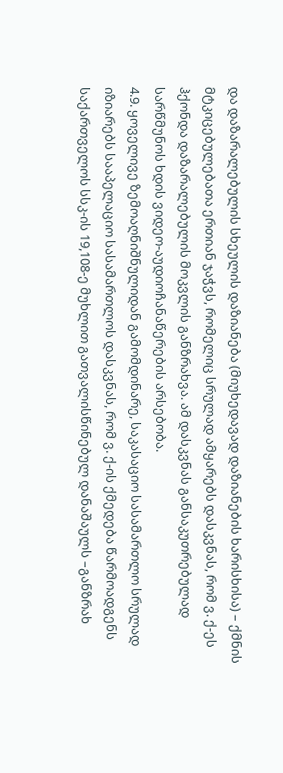და დაზარალებულის სხეულის დაზიანება (მიუხედავად დაზიანების ხარისხისა) – ქმნის მტკიცებულებათა ერთიან ჯაჭვს, რომელიც სრულად ამყარებს დასკვნას, რომ ვ. ქ-ეს ჰქონდა დაზარალებულის მოკვლის განზრახვა. ამ დასკვნას განსაკუთრებულად სარწმუნოს ხდის ვიდეო-აუდიოჩანაწერების არსებობა.
4.9. ყოველივე ზემოაღნიშნულიდან გამომდინარე, საკასაციო სასამართლო სრულად იზიარებს სააპელაციო სასამართლოს დასკვნას, რომ ვ. ქ-ის ქმედება წარმოადგენს საქართველოს სსკ-ის 19,108-ე მუხლით გათვალისწინებულ დანაშაულს –განზრახ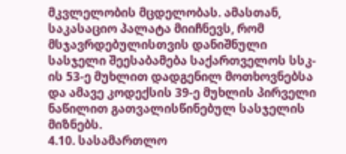მკვლელობის მცდელობას. ამასთან, საკასაციო პალატა მიიჩნევს, რომ მსჯავრდებულისთვის დანიშნული სასჯელი შეესაბამება საქართველოს სსკ-ის 53-ე მუხლით დადგენილ მოთხოვნებსა და ამავე კოდექსის 39-ე მუხლის პირველი ნაწილით გათვალისწინებულ სასჯელის მიზნებს.
4.10. სასამართლო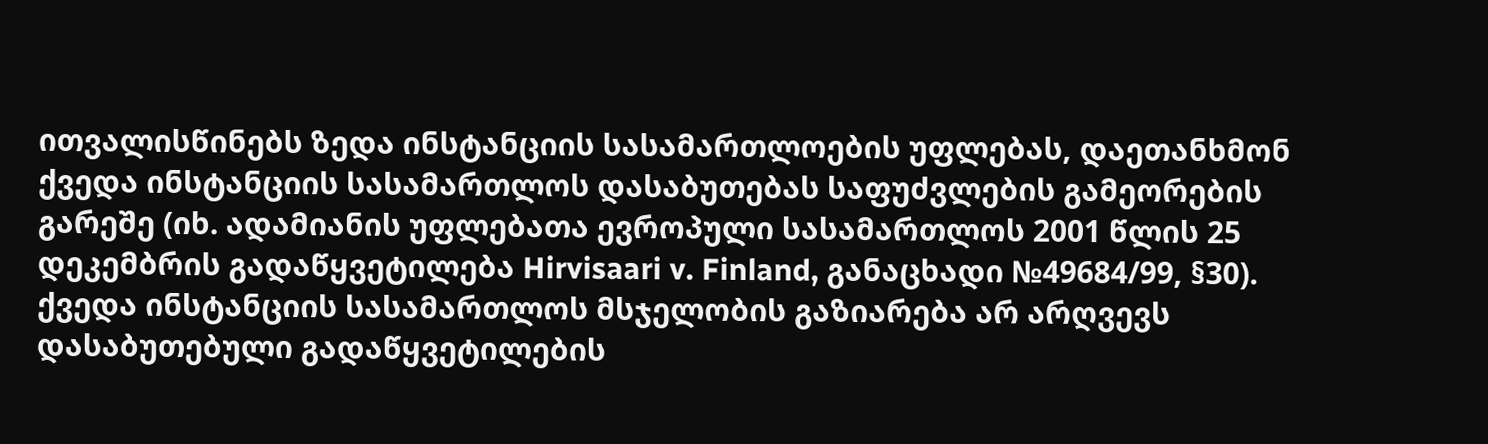ითვალისწინებს ზედა ინსტანციის სასამართლოების უფლებას, დაეთანხმონ ქვედა ინსტანციის სასამართლოს დასაბუთებას საფუძვლების გამეორების გარეშე (იხ. ადამიანის უფლებათა ევროპული სასამართლოს 2001 წლის 25 დეკემბრის გადაწყვეტილება Hirvisaari v. Finland, განაცხადი №49684/99, §30). ქვედა ინსტანციის სასამართლოს მსჯელობის გაზიარება არ არღვევს დასაბუთებული გადაწყვეტილების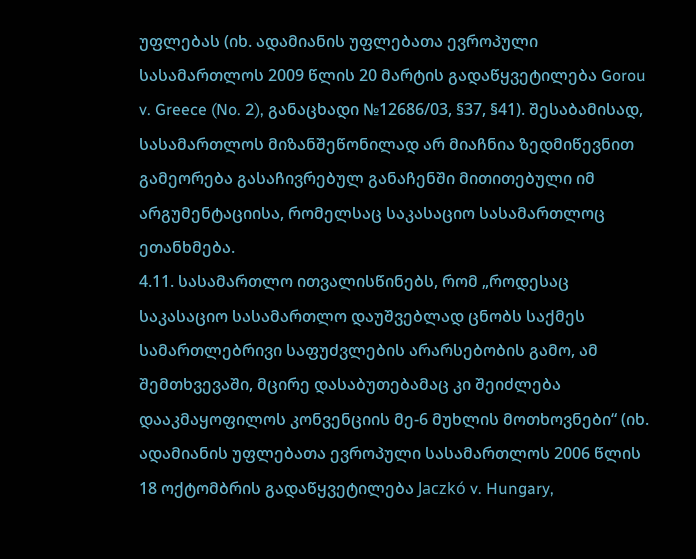უფლებას (იხ. ადამიანის უფლებათა ევროპული სასამართლოს 2009 წლის 20 მარტის გადაწყვეტილება Gorou v. Greece (No. 2), განაცხადი №12686/03, §37, §41). შესაბამისად, სასამართლოს მიზანშეწონილად არ მიაჩნია ზედმიწევნით გამეორება გასაჩივრებულ განაჩენში მითითებული იმ არგუმენტაციისა, რომელსაც საკასაციო სასამართლოც ეთანხმება.
4.11. სასამართლო ითვალისწინებს, რომ „როდესაც საკასაციო სასამართლო დაუშვებლად ცნობს საქმეს სამართლებრივი საფუძვლების არარსებობის გამო, ამ შემთხვევაში, მცირე დასაბუთებამაც კი შეიძლება დააკმაყოფილოს კონვენციის მე-6 მუხლის მოთხოვნები“ (იხ. ადამიანის უფლებათა ევროპული სასამართლოს 2006 წლის 18 ოქტომბრის გადაწყვეტილება Jaczkó v. Hungary,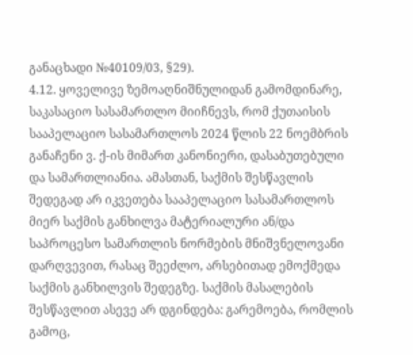განაცხადი №40109/03, §29).
4.12. ყოველივე ზემოაღნიშნულიდან გამომდინარე, საკასაციო სასამართლო მიიჩნევს, რომ ქუთაისის სააპელაციო სასამართლოს 2024 წლის 22 ნოემბრის განაჩენი ვ. ქ-ის მიმართ კანონიერი, დასაბუთებული და სამართლიანია. ამასთან, საქმის შესწავლის შედეგად არ იკვეთება სააპელაციო სასამართლოს მიერ საქმის განხილვა მატერიალური ან/და საპროცესო სამართლის ნორმების მნიშვნელოვანი დარღვევით, რასაც შეეძლო, არსებითად ემოქმედა საქმის განხილვის შედეგზე. საქმის მასალების შესწავლით ასევე არ დგინდება: გარემოება, რომლის გამოც,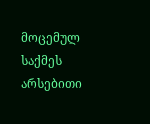მოცემულ საქმეს არსებითი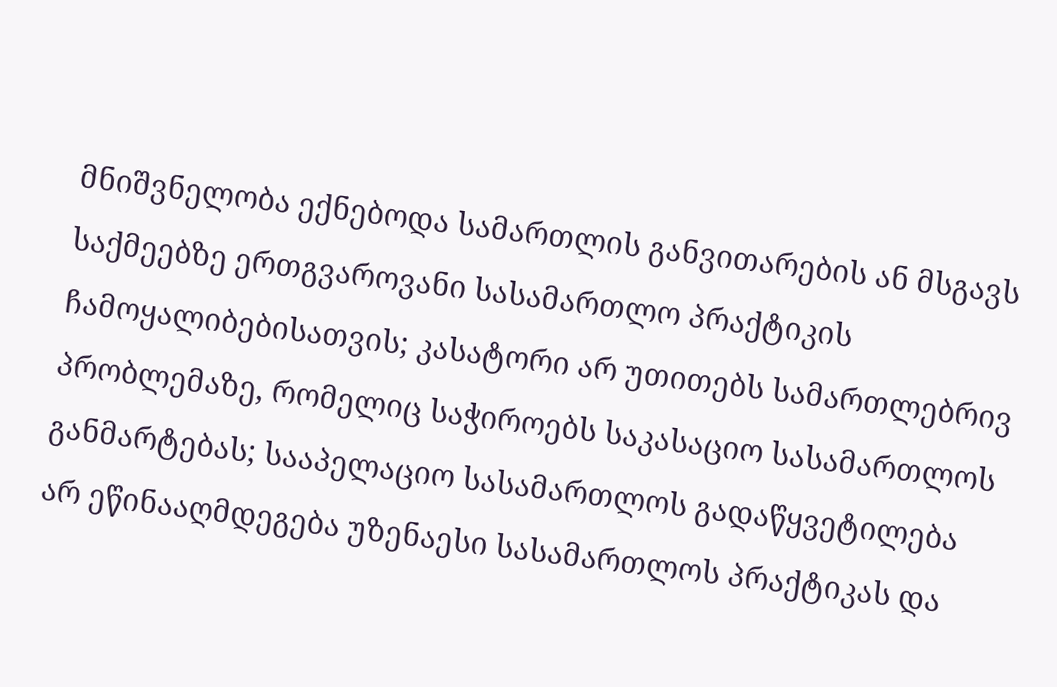მნიშვნელობა ექნებოდა სამართლის განვითარების ან მსგავს საქმეებზე ერთგვაროვანი სასამართლო პრაქტიკის ჩამოყალიბებისათვის; კასატორი არ უთითებს სამართლებრივ პრობლემაზე, რომელიც საჭიროებს საკასაციო სასამართლოს განმარტებას; სააპელაციო სასამართლოს გადაწყვეტილება არ ეწინააღმდეგება უზენაესი სასამართლოს პრაქტიკას და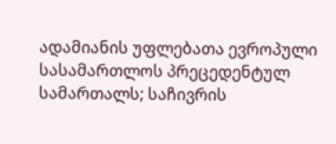ადამიანის უფლებათა ევროპული სასამართლოს პრეცედენტულ სამართალს; საჩივრის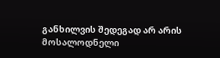განხილვის შედეგად არ არის მოსალოდნელი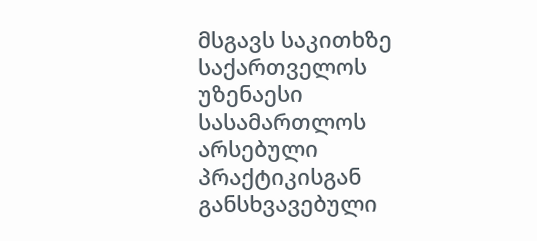მსგავს საკითხზე საქართველოს უზენაესი სასამართლოს არსებული პრაქტიკისგან განსხვავებული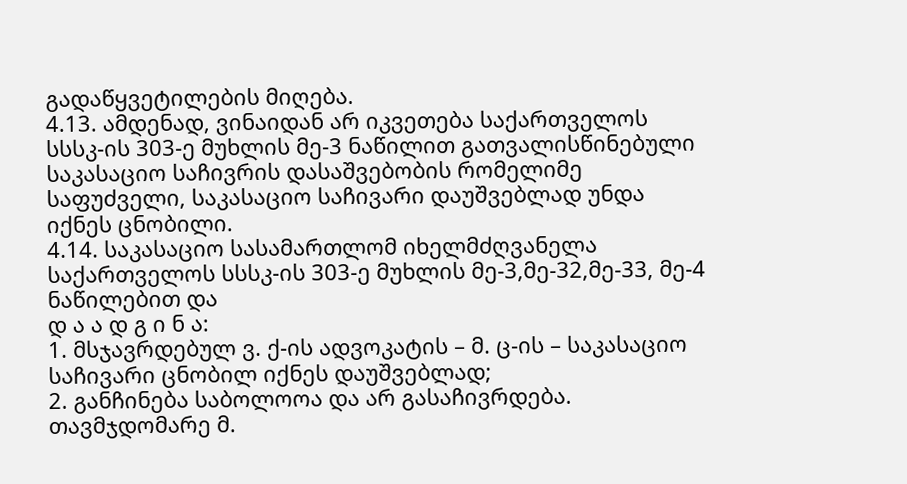გადაწყვეტილების მიღება.
4.13. ამდენად, ვინაიდან არ იკვეთება საქართველოს სსსკ-ის 303-ე მუხლის მე-3 ნაწილით გათვალისწინებული საკასაციო საჩივრის დასაშვებობის რომელიმე საფუძველი, საკასაციო საჩივარი დაუშვებლად უნდა იქნეს ცნობილი.
4.14. საკასაციო სასამართლომ იხელმძღვანელა საქართველოს სსსკ-ის 303-ე მუხლის მე-3,მე-32,მე-33, მე-4 ნაწილებით და
დ ა ა დ გ ი ნ ა:
1. მსჯავრდებულ ვ. ქ-ის ადვოკატის – მ. ც-ის – საკასაციო საჩივარი ცნობილ იქნეს დაუშვებლად;
2. განჩინება საბოლოოა და არ გასაჩივრდება.
თავმჯდომარე მ.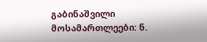გაბინაშვილი
მოსამართლეები: ნ.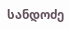სანდოძე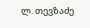ლ. თევზაძე